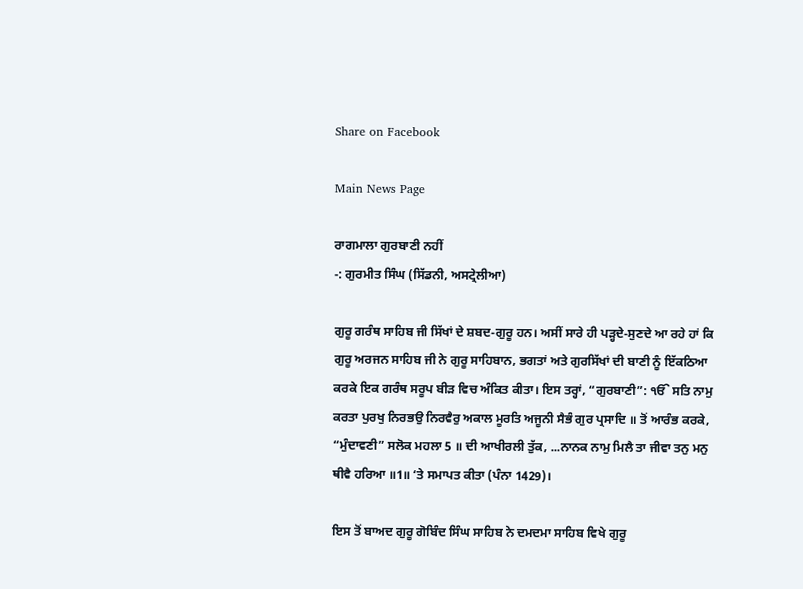Share on Facebook

Main News Page

ਰਾਗਮਾਲਾ ਗੁਰਬਾਣੀ ਨਹੀਂ
-: ਗੁਰਮੀਤ ਸਿੰਘ (ਸਿੱਡਨੀ, ਅਸਟ੍ਰੇਲੀਆ)

ਗੁਰੂ ਗਰੰਥ ਸਾਹਿਬ ਜੀ ਸਿੱਖਾਂ ਦੇ ਸ਼ਬਦ-ਗੁਰੂ ਹਨ। ਅਸੀਂ ਸਾਰੇ ਹੀ ਪੜ੍ਹਦੇ-ਸੁਣਦੇ ਆ ਰਹੇ ਹਾਂ ਕਿ ਗੁਰੂ ਅਰਜਨ ਸਾਹਿਬ ਜੀ ਨੇ ਗੁਰੂ ਸਾਹਿਬਾਨ, ਭਗਤਾਂ ਅਤੇ ਗੁਰਸਿੱਖਾਂ ਦੀ ਬਾਣੀ ਨੂੰ ਇੱਕਠਿਆ ਕਰਕੇ ਇਕ ਗਰੰਥ ਸਰੂਪ ਬੀੜ ਵਿਚ ਅੰਕਿਤ ਕੀਤਾ। ਇਸ ਤਰ੍ਹਾਂ, “ਗੁਰਬਾਣੀ”: ੴ ਸਤਿ ਨਾਮੁ ਕਰਤਾ ਪੁਰਖੁ ਨਿਰਭਉ ਨਿਰਵੈਰੁ ਅਕਾਲ ਮੂਰਤਿ ਅਜੂਨੀ ਸੈਭੰ ਗੁਰ ਪ੍ਰਸਾਦਿ ॥ ਤੋਂ ਆਰੰਭ ਕਰਕੇ, “ਮੁੰਦਾਵਣੀ” ਸਲੋਕ ਮਹਲਾ 5 ॥ ਦੀ ਆਖੀਰਲੀ ਤੁੱਕ, ...ਨਾਨਕ ਨਾਮੁ ਮਿਲੈ ਤਾ ਜੀਵਾ ਤਨੁ ਮਨੁ ਥੀਵੈ ਹਰਿਆ ॥1॥ ‘ਤੇ ਸਮਾਪਤ ਕੀਤਾ (ਪੰਨਾ 1429)।

ਇਸ ਤੋਂ ਬਾਅਦ ਗੁਰੂ ਗੋਬਿੰਦ ਸਿੰਘ ਸਾਹਿਬ ਨੇ ਦਮਦਮਾ ਸਾਹਿਬ ਵਿਖੇ ਗੁਰੂ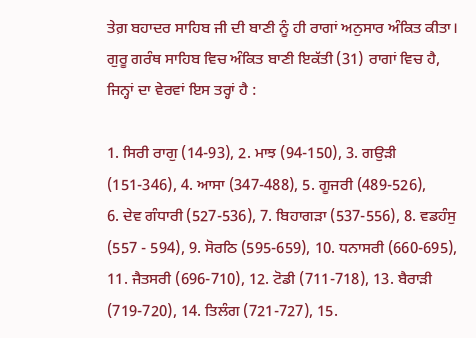ਤੇਗ਼ ਬਹਾਦਰ ਸਾਹਿਬ ਜੀ ਦੀ ਬਾਣੀ ਨੂੰ ਹੀ ਰਾਗਾਂ ਅਨੁਸਾਰ ਅੰਕਿਤ ਕੀਤਾ। ਗੁਰੂ ਗਰੰਥ ਸਾਹਿਬ ਵਿਚ ਅੰਕਿਤ ਬਾਣੀ ਇਕੱਤੀ (31) ਰਾਗਾਂ ਵਿਚ ਹੈ, ਜਿਨ੍ਹਾਂ ਦਾ ਵੇਰਵਾਂ ਇਸ ਤਰ੍ਹਾਂ ਹੈ :

1. ਸਿਰੀ ਰਾਗੁ (14-93), 2. ਮਾਝ (94-150), 3. ਗਉੜੀ (151-346), 4. ਆਸਾ (347-488), 5. ਗੂਜਰੀ (489-526),
6. ਦੇਵ ਗੰਧਾਰੀ (527-536), 7. ਬਿਹਾਗੜਾ (537-556), 8. ਵਡਹੰਸੁ (557 - 594), 9. ਸੋਰਠਿ (595-659), 10. ਧਨਾਸਰੀ (660-695),
11. ਜੈਤਸਰੀ (696-710), 12. ਟੋਡੀ (711-718), 13. ਬੈਰਾੜੀ (719-720), 14. ਤਿਲੰਗ (721-727), 15.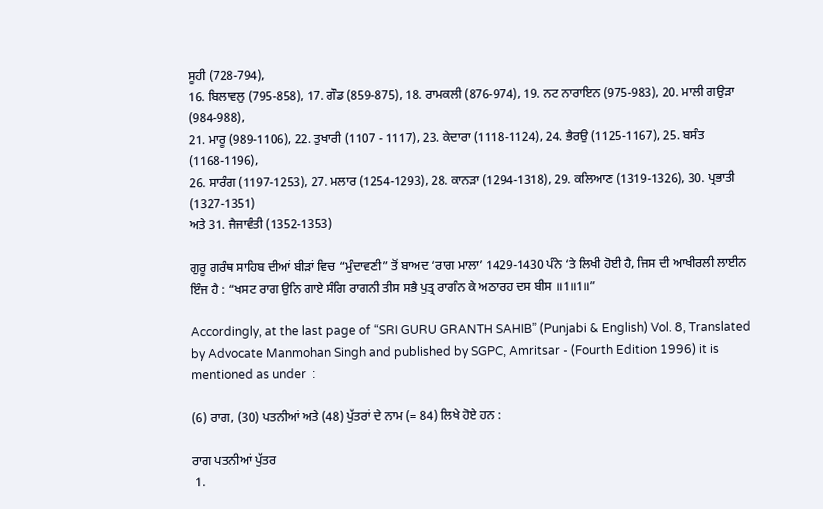ਸੂਹੀ (728-794),
16. ਬਿਲਾਵਲੁ (795-858), 17. ਗੌਡ (859-875), 18. ਰਾਮਕਲੀ (876-974), 19. ਨਟ ਨਾਰਾਇਨ (975-983), 20. ਮਾਲੀ ਗਉੜਾ (984-988),
21. ਮਾਰੂ (989-1106), 22. ਤੁਖਾਰੀ (1107 - 1117), 23. ਕੇਦਾਰਾ (1118-1124), 24. ਭੈਰਉ (1125-1167), 25. ਬਸੰਤ (1168-1196),
26. ਸਾਰੰਗ (1197-1253), 27. ਮਲਾਰ (1254-1293), 28. ਕਾਨੜਾ (1294-1318), 29. ਕਲਿਆਣ (1319-1326), 30. ਪ੍ਰਭਾਤੀ (1327-1351)
ਅਤੇ 31. ਜੈਜਾਵੰਤੀ (1352-1353)

ਗੁਰੂ ਗਰੰਥ ਸਾਹਿਬ ਦੀਆਂ ਬੀੜਾਂ ਵਿਚ “ਮੁੰਦਾਵਣੀ” ਤੋਂ ਬਾਅਦ ‘ਰਾਗ ਮਾਲਾ’ 1429-1430 ਪੰਨੇ ‘ਤੇ ਲਿਖੀ ਹੋਈ ਹੈ, ਜਿਸ ਦੀ ਆਖੀਰਲੀ ਲਾਈਨ ਇੰਜ ਹੈ : “ਖਸਟ ਰਾਗ ਉਨਿ ਗਾਏ ਸੰਗਿ ਰਾਗਨੀ ਤੀਸ ਸਭੈ ਪੁਤ੍ਰ ਰਾਗੰਨ ਕੇ ਅਠਾਰਹ ਦਸ ਬੀਸ ॥1॥1॥”

Accordingly, at the last page of “SRI GURU GRANTH SAHIB” (Punjabi & English) Vol. 8, Translated by Advocate Manmohan Singh and published by SGPC, Amritsar - (Fourth Edition 1996) it is mentioned as under  :

(6) ਰਾਗ, (30) ਪਤਨੀਆਂ ਅਤੇ (48) ਪੁੱਤਰਾਂ ਦੇ ਨਾਮ (= 84) ਲਿਖੇ ਹੋਏ ਹਨ :

ਰਾਗ ਪਤਨੀਆਂ ਪੁੱਤਰ
 1.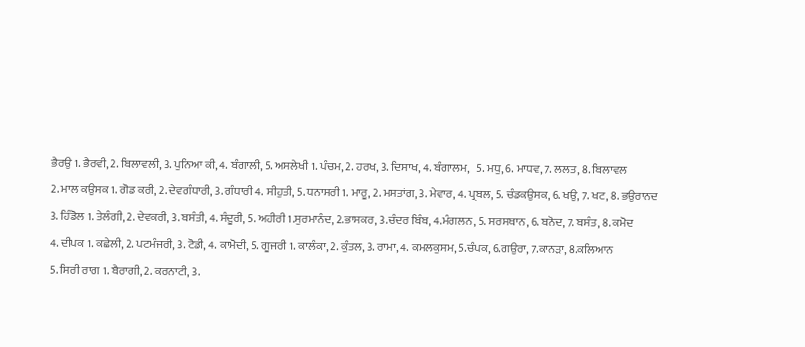ਭੈਰਉ 1. ਭੈਰਵੀ, 2. ਬਿਲਾਵਲੀ, 3. ਪੁਨਿਆ ਕੀ, 4. ਬੰਗਾਲੀ, 5. ਅਸਲੇਖੀ 1. ਪੰਚਮ, 2. ਹਰਖ, 3. ਦਿਸਾਖ, 4. ਬੰਗਾਲਮ,   5. ਮਧੁ, 6. ਮਾਧਵ, 7. ਲਲਤ, 8. ਬਿਲਾਵਲ
2. ਮਾਲ ਕਉਸਕ 1. ਗੋਡ ਕਰੀ, 2. ਦੇਵਗੰਧਾਰੀ, 3. ਗੰਧਾਰੀ 4. ਸੀਹੁਤੀ, 5. ਧਨਾਸਰੀ 1. ਮਾਰੂ, 2. ਮਸਤਾਂਗ, 3. ਮੇਵਾਰ, 4. ਪ੍ਰਬਲ, 5. ਚੰਡਕਉਸਕ, 6. ਖਉ, 7. ਖਟ, 8. ਭਉਰਾਨਦ
3. ਹਿੰਡੋਲ 1. ਤੇਲੰਗੀ, 2. ਦੇਵਕਰੀ, 3. ਬਸੰਤੀ, 4. ਸੰਦੂਰੀ, 5. ਅਹੀਰੀ 1.ਸੁਰਮਾਨੰਦ, 2.ਭਾਸਕਰ, 3.ਚੰਦਰ ਬਿੰਬ, 4.ਮੰਗਲਨ, 5. ਸਰਸਥਾਨ, 6. ਬਨੋਦ, 7. ਬਸੰਤ, 8. ਕਮੋਦ
4. ਦੀਪਕ 1. ਕਛੇਲੀ, 2. ਪਟਮੰਜਰੀ, 3. ਟੋਡੀ, 4. ਕਾਮੋਦੀ, 5. ਗੂਜਰੀ 1. ਕਾਲੰਕਾ, 2. ਕੁੰਤਲ, 3. ਰਾਮਾ, 4. ਕਮਲਕੁਸਮ, 5.ਚੰਪਕ, 6.ਗਉਰਾ, 7.ਕਾਨੜਾ, 8.ਕਲਿਆਨ
5. ਸਿਰੀ ਰਾਗ 1. ਬੈਰਾਗੀ, 2. ਕਰਨਾਟੀ, 3.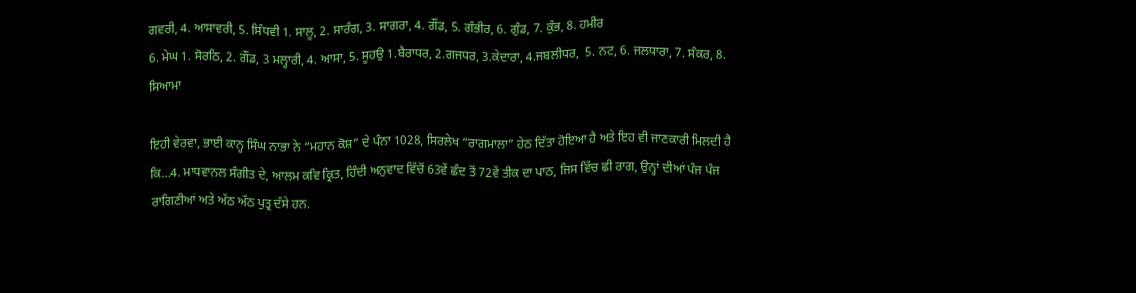ਗਵਰੀ, 4. ਆਸਾਵਰੀ, 5. ਸਿੰਧਵੀ 1. ਸਾਲੂ, 2. ਸਾਰੰਗ, 3. ਸਾਗਰਾ, 4. ਗੌਂਡ, 5. ਗੰਭੀਰ, 6. ਗੁੰਡ, 7. ਕੁੰਭ, 8. ਹਮੀਰ
6. ਮੇਘ 1. ਸੋਰਠਿ, 2. ਗੌਂਡ, 3 ਮਲ੍ਹਾਰੀ, 4. ਆਸਾ, 5. ਸੂਹਉ 1.ਬੈਰਾਧਰ, 2.ਗਜਧਰ, 3.ਕੇਦਾਰਾ, 4.ਜਬਲੀਧਰ,  5. ਨਟ, 6. ਜਲਧਾਰਾ, 7. ਸੰਕਰ, 8. ਸਿਆਮਾ

ਇਹੀ ਵੇਰਵਾ, ਭਾਈ ਕਾਨ੍ਹ ਸਿੰਘ ਨਾਭਾ ਨੇ “ਮਹਾਨ ਕੋਸ਼” ਦੇ ਪੰਨਾ 1028, ਸਿਰਲੇਖ “ਰਾਗਮਾਲਾ” ਹੇਠ ਦਿੱਤਾ ਹੋਇਆ ਹੈ ਅਤੇ ਇਹ ਵੀ ਜਾਣਕਾਰੀ ਮਿਲਦੀ ਹੈ ਕਿ…4. ਮਾਧਵਾਨਲ ਸੰਗੀਤ ਦੇ, ਆਲਮ ਕਵਿ ਕ੍ਰਿਤ, ਹਿੰਦੀ ਅਨੁਵਾਦ ਵਿੱਚੋਂ 63ਵੇਂ ਛੰਦ ਤੋਂ 72ਵੇਂ ਤੀਕ ਦਾ ਪਾਠ, ਜਿਸ ਵਿੱਚ ਛੀ ਰਾਗ, ਉਨ੍ਹਾਂ ਦੀਆਂ ਪੰਜ ਪੰਜ ਰਾਗਿਣੀਆਂ ਅਤੇ ਅੱਠ ਅੱਠ ਪੁਤ੍ਰ ਦੱਸੇ ਹਨ.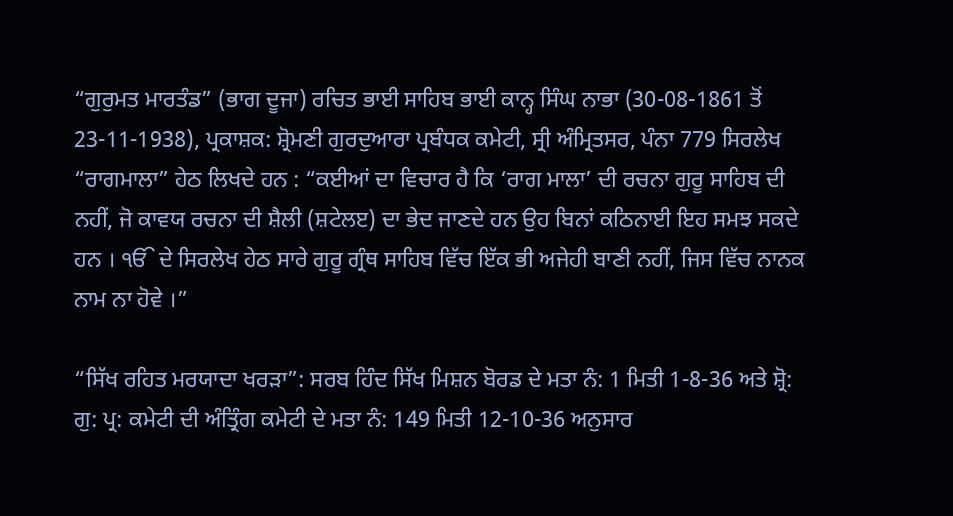“ਗੁਰੁਮਤ ਮਾਰਤੰਡ” (ਭਾਗ ਦੂਜਾ) ਰਚਿਤ ਭਾਈ ਸਾਹਿਬ ਭਾਈ ਕਾਨ੍ਹ ਸਿੰਘ ਨਾਭਾ (30-08-1861 ਤੋਂ 23-11-1938), ਪ੍ਰਕਾਸ਼ਕ: ਸ਼੍ਰੋਮਣੀ ਗੁਰਦੁਆਰਾ ਪ੍ਰਬੰਧਕ ਕਮੇਟੀ, ਸ੍ਰੀ ਅੰਮ੍ਰਿਤਸਰ, ਪੰਨਾ 779 ਸਿਰਲੇਖ “ਰਾਗਮਾਲਾ” ਹੇਠ ਲਿਖਦੇ ਹਨ : “ਕਈਆਂ ਦਾ ਵਿਚਾਰ ਹੈ ਕਿ ‘ਰਾਗ ਮਾਲਾ’ ਦੀ ਰਚਨਾ ਗੁਰੂ ਸਾਹਿਬ ਦੀ ਨਹੀਂ, ਜੋ ਕਾਵਯ ਰਚਨਾ ਦੀ ਸ਼ੈਲੀ (ਸ਼ਟੇਲੲ) ਦਾ ਭੇਦ ਜਾਣਦੇ ਹਨ ਉਹ ਬਿਨਾਂ ਕਠਿਨਾਈ ਇਹ ਸਮਝ ਸਕਦੇ ਹਨ । ੴ ਦੇ ਸਿਰਲੇਖ ਹੇਠ ਸਾਰੇ ਗੁਰੂ ਗ੍ਰੰਥ ਸਾਹਿਬ ਵਿੱਚ ਇੱਕ ਭੀ ਅਜੇਹੀ ਬਾਣੀ ਨਹੀਂ, ਜਿਸ ਵਿੱਚ ਨਾਨਕ ਨਾਮ ਨਾ ਹੋਵੇ ।”

“ਸਿੱਖ ਰਹਿਤ ਮਰਯਾਦਾ ਖਰੜਾ”: ਸਰਬ ਹਿੰਦ ਸਿੱਖ ਮਿਸ਼ਨ ਬੋਰਡ ਦੇ ਮਤਾ ਨੰ: 1 ਮਿਤੀ 1-8-36 ਅਤੇ ਸ਼੍ਰੋ: ਗੁ: ਪ੍ਰ: ਕਮੇਟੀ ਦੀ ਅੰਤ੍ਰਿੰਗ ਕਮੇਟੀ ਦੇ ਮਤਾ ਨੰ: 149 ਮਿਤੀ 12-10-36 ਅਨੁਸਾਰ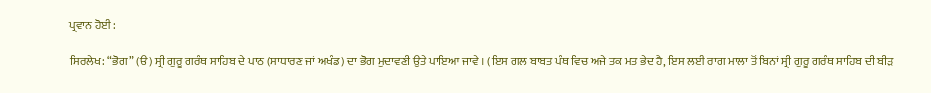ਪ੍ਰਵਾਨ ਹੋਈ :

ਸਿਰਲੇਖ: “ਭੋਗ” (ੳ) ਸ੍ਰੀ ਗੁਰੂ ਗਰੰਥ ਸਾਹਿਬ ਦੇ ਪਾਠ (ਸਾਧਾਰਣ ਜਾਂ ਅਖੰਡ) ਦਾ ਭੋਗ ਮੁਦਾਵਣੀ ਉਤੇ ਪਾਇਆ ਜਾਵੇ । (ਇਸ ਗਲ ਬਾਬਤ ਪੰਥ ਵਿਚ ਅਜੇ ਤਕ ਮਤ ਭੇਦ ਹੈ, ਇਸ ਲਈ ਰਾਗ ਮਾਲਾ ਤੋਂ ਬਿਨਾਂ ਸ੍ਰੀ ਗੁਰੂ ਗਰੰਥ ਸਾਹਿਬ ਦੀ ਬੀੜ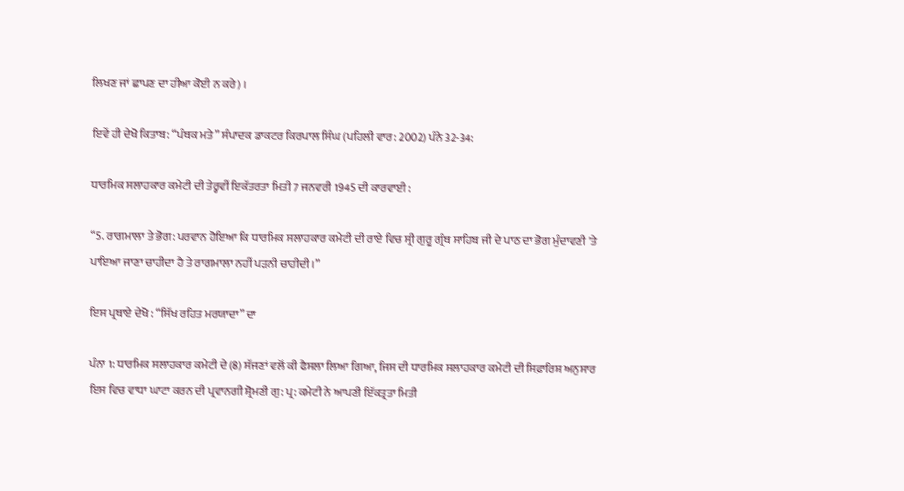ਲਿਖਣ ਜਾਂ ਛਾਪਣ ਦਾ ਹੀਆ ਕੋਈ ਨ ਕਰੇ) ।

ਇਵੇਂ ਹੀ ਦੇਖੋ ਕਿਤਾਬ: “ਪੰਥਕ ਮਤੇ” ਸੰਪਾਦਕ ਡਾਕਟਰ ਕਿਰਪਾਲ ਸਿੰਘ (ਪਹਿਲੀ ਵਾਰ: 2002) ਪੰਨੇ 32-34:

ਧਾਰਮਿਕ ਸਲਾਹਕਾਰ ਕਮੇਟੀ ਦੀ ਤੇਰ੍ਹਵੀਂ ਇਕੱਤਰਤਾ ਮਿਤੀ 7 ਜਨਵਰੀ 1945 ਦੀ ਕਾਰਵਾਈ :

“5. ਰਾਗਮਾਲਾ ਤੇ ਭੋਗ: ਪਰਵਾਨ ਹੋਇਆ ਕਿ ਧਾਰਮਿਕ ਸਲਾਹਕਾਰ ਕਮੇਟੀ ਦੀ ਰਾਏ ਵਿਚ ਸ੍ਰੀ ਗੁਰੂ ਗ੍ਰੰਥ ਸਾਹਿਬ ਜੀ ਦੇ ਪਾਠ ਦਾ ਭੋਗ ਮੁੰਦਾਵਣੀ 'ਤੇ ਪਾਇਆ ਜਾਣਾ ਚਾਹੀਦਾ ਹੈ ਤੇ ਰਾਗਮਾਲਾ ਨਹੀਂ ਪੜਨੀ ਚਾਹੀਦੀ ।”

ਇਸ ਪ੍ਰਥਾਏ ਦੇਖੋ : “ਸਿੱਖ ਰਹਿਤ ਮਰਯਾਦਾ” ਦਾ

ਪੰਨਾ 1: ਧਾਰਮਿਕ ਸਲਾਹਕਾਰ ਕਮੇਟੀ ਦੇ (8) ਸੱਜਣਾਂ ਵਲੋਂ ਕੀ ਫੈਸਲਾ ਲਿਆ ਗਿਆ, ਜਿਸ ਦੀ ਧਾਰਮਿਕ ਸਲਾਹਕਾਰ ਕਮੇਟੀ ਦੀ ਸਿਫ਼ਾਰਿਸ਼ ਅਨੁਸਾਰ ਇਸ ਵਿਚ ਵਾਧਾ ਘਾਟਾ ਕਰਨ ਦੀ ਪ੍ਰਵਾਨਗੀ ਸ਼੍ਰੋਮਣੀ ਗੁ: ਪ੍ਰ: ਕਮੇਟੀ ਨੇ ਆਪਣੀ ਇੱਕਤ੍ਰਤਾ ਮਿਤੀ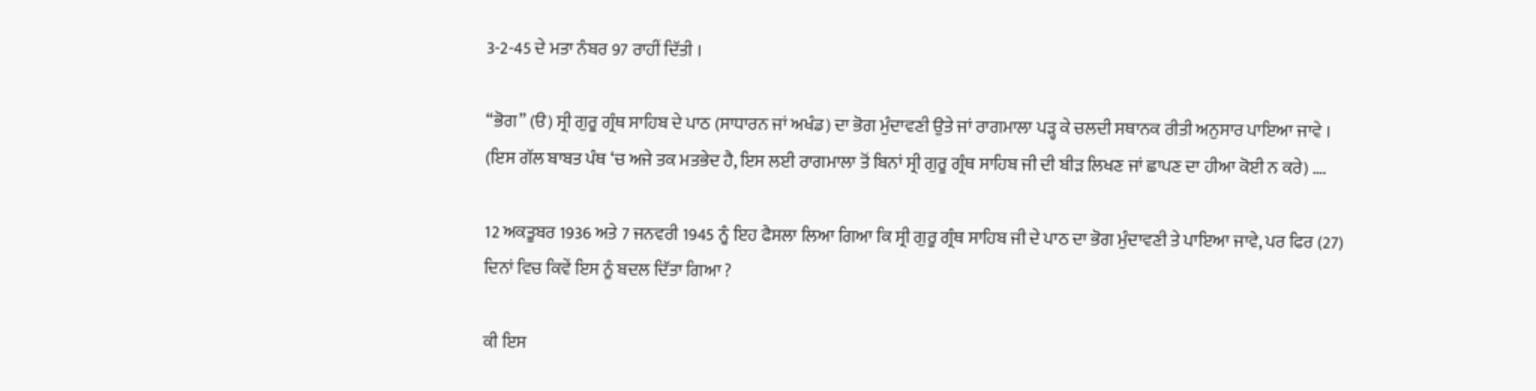3-2-45 ਦੇ ਮਤਾ ਨੰਬਰ 97 ਰਾਹੀਂ ਦਿੱਤੀ ।

“ਭੋਗ” (ੳ) ਸ੍ਰੀ ਗੁਰੂ ਗ੍ਰੰਥ ਸਾਹਿਬ ਦੇ ਪਾਠ (ਸਾਧਾਰਨ ਜਾਂ ਅਖੰਡ) ਦਾ ਭੋਗ ਮੁੰਦਾਵਣੀ ਉਤੇ ਜਾਂ ਰਾਗਮਾਲਾ ਪੜ੍ਹ ਕੇ ਚਲਦੀ ਸਥਾਨਕ ਰੀਤੀ ਅਨੁਸਾਰ ਪਾਇਆ ਜਾਵੇ । (ਇਸ ਗੱਲ ਬਾਬਤ ਪੰਥ ‘ਚ ਅਜੇ ਤਕ ਮਤਭੇਦ ਹੈ, ਇਸ ਲਈ ਰਾਗਮਾਲਾ ਤੋਂ ਬਿਨਾਂ ਸ੍ਰੀ ਗੁਰੂ ਗ੍ਰੰਥ ਸਾਹਿਬ ਜੀ ਦੀ ਬੀੜ ਲਿਖਣ ਜਾਂ ਛਾਪਣ ਦਾ ਹੀਆ ਕੋਈ ਨ ਕਰੇ) ….

12 ਅਕਤੂਬਰ 1936 ਅਤੇ 7 ਜਨਵਰੀ 1945 ਨੂੰ ਇਹ ਫੈਸਲਾ ਲਿਆ ਗਿਆ ਕਿ ਸ੍ਰੀ ਗੁਰੂ ਗ੍ਰੰਥ ਸਾਹਿਬ ਜੀ ਦੇ ਪਾਠ ਦਾ ਭੋਗ ਮੁੰਦਾਵਣੀ ਤੇ ਪਾਇਆ ਜਾਵੇ, ਪਰ ਫਿਰ (27) ਦਿਨਾਂ ਵਿਚ ਕਿਵੇਂ ਇਸ ਨੂੰ ਬਦਲ ਦਿੱਤਾ ਗਿਆ ?

ਕੀ ਇਸ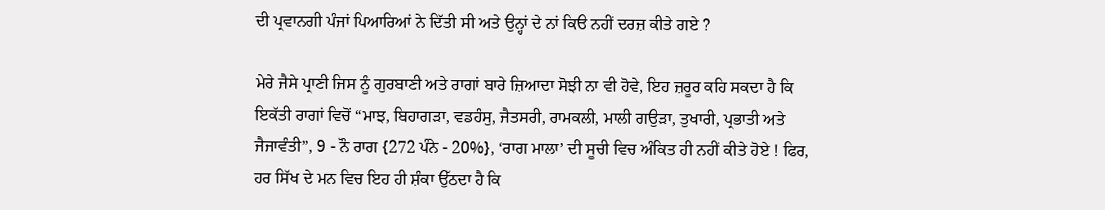ਦੀ ਪ੍ਰਵਾਨਗੀ ਪੰਜਾਂ ਪਿਆਰਿਆਂ ਨੇ ਦਿੱਤੀ ਸੀ ਅਤੇ ਉਨ੍ਹਾਂ ਦੇ ਨਾਂ ਕਿੳ ਨਹੀਂ ਦਰਜ਼ ਕੀਤੇ ਗਏ ?

ਮੇਰੇ ਜੈਸੇ ਪ੍ਰਾਣੀ ਜਿਸ ਨੂੰ ਗੁਰਬਾਣੀ ਅਤੇ ਰਾਗਾਂ ਬਾਰੇ ਜ਼ਿਆਦਾ ਸੋਝੀ ਨਾ ਵੀ ਹੋਵੇ, ਇਹ ਜ਼ਰੂਰ ਕਹਿ ਸਕਦਾ ਹੈ ਕਿ ਇਕੱਤੀ ਰਾਗਾਂ ਵਿਚੋਂ “ਮਾਝ, ਬਿਹਾਗੜਾ, ਵਡਹੰਸੁ, ਜੈਤਸਰੀ, ਰਾਮਕਲੀ, ਮਾਲੀ ਗਉੜਾ, ਤੁਖਾਰੀ, ਪ੍ਰਭਾਤੀ ਅਤੇ ਜੈਜਾਵੰਤੀ”, 9 - ਨੌ ਰਾਗ {272 ਪੰਨੇ - 20%}, ‘ਰਾਗ ਮਾਲਾ’ ਦੀ ਸੂਚੀ ਵਿਚ ਅੰਕਿਤ ਹੀ ਨਹੀਂ ਕੀਤੇ ਹੋਏ ! ਫਿਰ, ਹਰ ਸਿੱਖ ਦੇ ਮਨ ਵਿਚ ਇਹ ਹੀ ਸ਼ੰਕਾ ਉੱਠਦਾ ਹੈ ਕਿ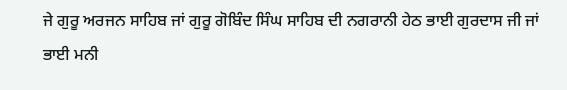ਜੇ ਗੁਰੂ ਅਰਜਨ ਸਾਹਿਬ ਜਾਂ ਗੁਰੂ ਗੋਬਿੰਦ ਸਿੰਘ ਸਾਹਿਬ ਦੀ ਨਗਰਾਨੀ ਹੇਠ ਭਾਈ ਗੁਰਦਾਸ ਜੀ ਜਾਂ ਭਾਈ ਮਨੀ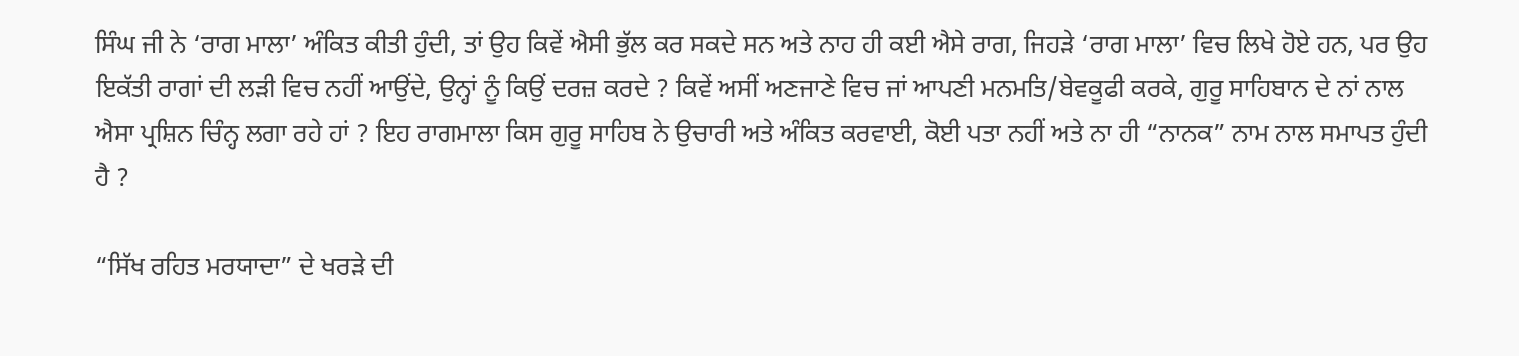ਸਿੰਘ ਜੀ ਨੇ ‘ਰਾਗ ਮਾਲਾ’ ਅੰਕਿਤ ਕੀਤੀ ਹੁੰਦੀ, ਤਾਂ ਉਹ ਕਿਵੇਂ ਐਸੀ ਭੁੱਲ ਕਰ ਸਕਦੇ ਸਨ ਅਤੇ ਨਾਹ ਹੀ ਕਈ ਐਸੇ ਰਾਗ, ਜਿਹੜੇ ‘ਰਾਗ ਮਾਲਾ’ ਵਿਚ ਲਿਖੇ ਹੋਏ ਹਨ, ਪਰ ਉਹ ਇਕੱਤੀ ਰਾਗਾਂ ਦੀ ਲੜੀ ਵਿਚ ਨਹੀਂ ਆਉਂਦੇ, ਉਨ੍ਹਾਂ ਨੂੰ ਕਿਉਂ ਦਰਜ਼ ਕਰਦੇ ? ਕਿਵੇਂ ਅਸੀਂ ਅਣਜਾਣੇ ਵਿਚ ਜਾਂ ਆਪਣੀ ਮਨਮਤਿ/ਬੇਵਕੂਫੀ ਕਰਕੇ, ਗੁਰੂ ਸਾਹਿਬਾਨ ਦੇ ਨਾਂ ਨਾਲ ਐਸਾ ਪ੍ਰਸ਼ਿਨ ਚਿੰਨ੍ਹ ਲਗਾ ਰਹੇ ਹਾਂ ? ਇਹ ਰਾਗਮਾਲਾ ਕਿਸ ਗੁਰੂ ਸਾਹਿਬ ਨੇ ਉਚਾਰੀ ਅਤੇ ਅੰਕਿਤ ਕਰਵਾਈ, ਕੋਈ ਪਤਾ ਨਹੀਂ ਅਤੇ ਨਾ ਹੀ “ਨਾਨਕ” ਨਾਮ ਨਾਲ ਸਮਾਪਤ ਹੁੰਦੀ ਹੈ ?

“ਸਿੱਖ ਰਹਿਤ ਮਰਯਾਦਾ” ਦੇ ਖਰੜੇ ਦੀ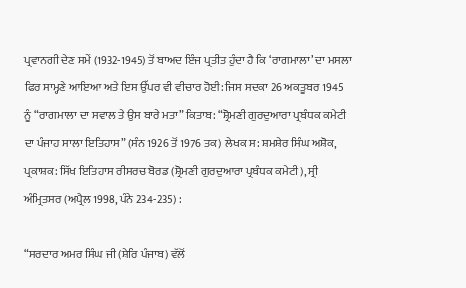ਪ੍ਰਵਾਨਗੀ ਦੇਣ ਸਮੇਂ (1932-1945) ਤੋਂ ਬਾਅਦ ਇੰਜ ਪ੍ਰਤੀਤ ਹੁੰਦਾ ਹੈ ਕਿ ‘ਰਾਗਮਾਲਾ’ ਦਾ ਮਸਲਾ ਫਿਰ ਸਾਮ੍ਹਣੇ ਆਇਆ ਅਤੇ ਇਸ ਉੱਪਰ ਵੀ ਵੀਚਾਰ ਹੋਈ: ਜਿਸ ਸਦਕਾ 26 ਅਕਤੂਬਰ 1945 ਨੂੰ “ਰਾਗਮਾਲਾ ਦਾ ਸਵਾਲ ਤੇ ਉਸ ਬਾਰੇ ਮਤਾ” ਕਿਤਾਬ: “ਸ਼੍ਰੋਮਣੀ ਗੁਰਦੁਆਰਾ ਪ੍ਰਬੰਧਕ ਕਮੇਟੀ ਦਾ ਪੰਜਾਹ ਸਾਲਾ ਇਤਿਹਾਸ” (ਸੰਨ 1926 ਤੋਂ 1976 ਤਕ) ਲੇਖਕ ਸ: ਸ਼ਮਸ਼ੇਰ ਸਿੰਘ ਅਸ਼ੋਕ, ਪ੍ਰਕਾਸ਼ਕ: ਸਿੱਖ ਇਤਿਹਾਸ ਰੀਸਰਚ ਬੋਰਡ (ਸ਼੍ਰੋਮਣੀ ਗੁਰਦੁਆਰਾ ਪ੍ਰਬੰਧਕ ਕਮੇਟੀ), ਸ੍ਰੀ ਅੰਮ੍ਰਿਤਸਰ (ਅਪ੍ਰੈਲ 1998, ਪੰਨੇ 234-235) :

“ਸਰਦਾਰ ਅਮਰ ਸਿੰਘ ਜੀ (ਸ਼ੇਰਿ ਪੰਜਾਬ) ਵੱਲੋਂ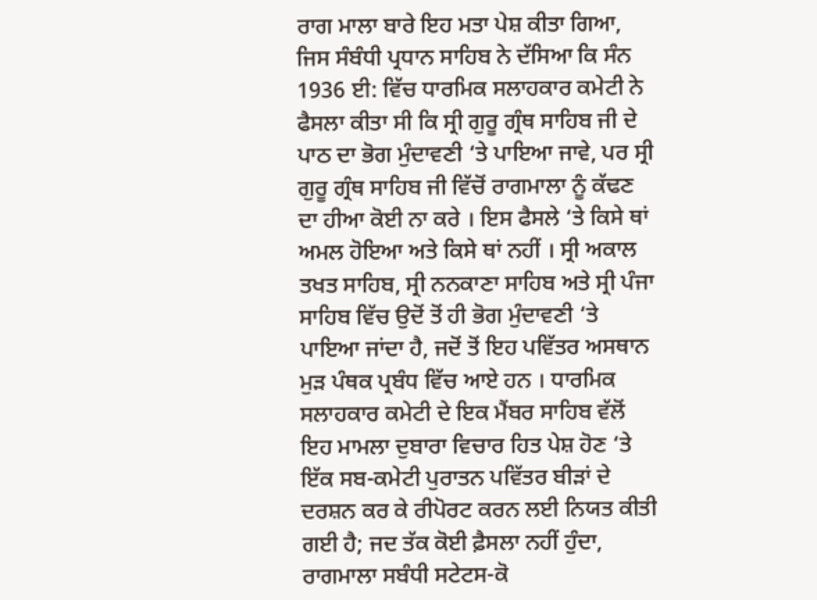ਰਾਗ ਮਾਲਾ ਬਾਰੇ ਇਹ ਮਤਾ ਪੇਸ਼ ਕੀਤਾ ਗਿਆ, ਜਿਸ ਸੰਬੰਧੀ ਪ੍ਰਧਾਨ ਸਾਹਿਬ ਨੇ ਦੱਸਿਆ ਕਿ ਸੰਨ 1936 ਈ: ਵਿੱਚ ਧਾਰਮਿਕ ਸਲਾਹਕਾਰ ਕਮੇਟੀ ਨੇ ਫੈਸਲਾ ਕੀਤਾ ਸੀ ਕਿ ਸ੍ਰੀ ਗੁਰੂ ਗ੍ਰੰਥ ਸਾਹਿਬ ਜੀ ਦੇ ਪਾਠ ਦਾ ਭੋਗ ਮੁੰਦਾਵਣੀ ‘ਤੇ ਪਾਇਆ ਜਾਵੇ, ਪਰ ਸ੍ਰੀ ਗੁਰੂ ਗ੍ਰੰਥ ਸਾਹਿਬ ਜੀ ਵਿੱਚੋਂ ਰਾਗਮਾਲਾ ਨੂੰ ਕੱਢਣ ਦਾ ਹੀਆ ਕੋਈ ਨਾ ਕਰੇ । ਇਸ ਫੈਸਲੇ ‘ਤੇ ਕਿਸੇ ਥਾਂ ਅਮਲ ਹੋਇਆ ਅਤੇ ਕਿਸੇ ਥਾਂ ਨਹੀਂ । ਸ੍ਰੀ ਅਕਾਲ ਤਖਤ ਸਾਹਿਬ, ਸ੍ਰੀ ਨਨਕਾਣਾ ਸਾਹਿਬ ਅਤੇ ਸ੍ਰੀ ਪੰਜਾ ਸਾਹਿਬ ਵਿੱਚ ਉਦੋਂ ਤੋਂ ਹੀ ਭੋਗ ਮੁੰਦਾਵਣੀ ‘ਤੇ ਪਾਇਆ ਜਾਂਦਾ ਹੈ, ਜਦੋਂ ਤੋਂ ਇਹ ਪਵਿੱਤਰ ਅਸਥਾਨ ਮੁੜ ਪੰਥਕ ਪ੍ਰਬੰਧ ਵਿੱਚ ਆਏ ਹਨ । ਧਾਰਮਿਕ ਸਲਾਹਕਾਰ ਕਮੇਟੀ ਦੇ ਇਕ ਮੈਂਬਰ ਸਾਹਿਬ ਵੱਲੋਂ ਇਹ ਮਾਮਲਾ ਦੁਬਾਰਾ ਵਿਚਾਰ ਹਿਤ ਪੇਸ਼ ਹੋਣ ‘ਤੇ ਇੱਕ ਸਬ-ਕਮੇਟੀ ਪੁਰਾਤਨ ਪਵਿੱਤਰ ਬੀੜਾਂ ਦੇ ਦਰਸ਼ਨ ਕਰ ਕੇ ਰੀਪੋਰਟ ਕਰਨ ਲਈ ਨਿਯਤ ਕੀਤੀ ਗਈ ਹੈ; ਜਦ ਤੱਕ ਕੋਈ ਫ਼ੈਸਲਾ ਨਹੀਂ ਹੁੰਦਾ, ਰਾਗਮਾਲਾ ਸਬੰਧੀ ਸਟੇਟਸ-ਕੋ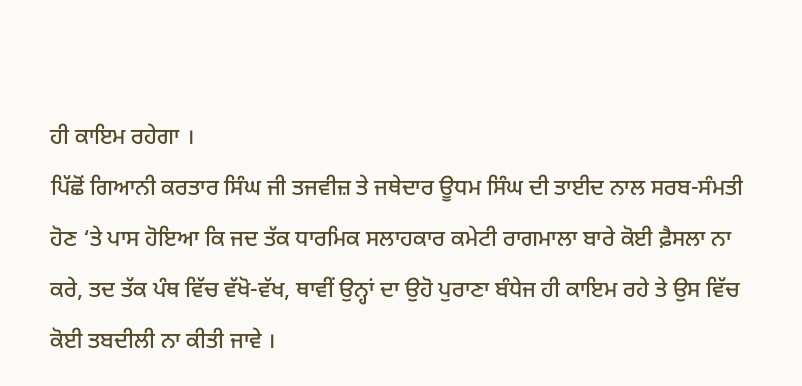ਹੀ ਕਾਇਮ ਰਹੇਗਾ ।
ਪਿੱਛੋਂ ਗਿਆਨੀ ਕਰਤਾਰ ਸਿੰਘ ਜੀ ਤਜਵੀਜ਼ ਤੇ ਜਥੇਦਾਰ ਊਧਮ ਸਿੰਘ ਦੀ ਤਾਈਦ ਨਾਲ ਸਰਬ-ਸੰਮਤੀ ਹੋਣ ‘ਤੇ ਪਾਸ ਹੋਇਆ ਕਿ ਜਦ ਤੱਕ ਧਾਰਮਿਕ ਸਲਾਹਕਾਰ ਕਮੇਟੀ ਰਾਗਮਾਲਾ ਬਾਰੇ ਕੋਈ ਫ਼ੈਸਲਾ ਨਾ ਕਰੇ, ਤਦ ਤੱਕ ਪੰਥ ਵਿੱਚ ਵੱਖੋ-ਵੱਖ, ਥਾਵੀਂ ਉਨ੍ਹਾਂ ਦਾ ਉਹੋ ਪੁਰਾਣਾ ਬੰਧੇਜ ਹੀ ਕਾਇਮ ਰਹੇ ਤੇ ਉਸ ਵਿੱਚ ਕੋਈ ਤਬਦੀਲੀ ਨਾ ਕੀਤੀ ਜਾਵੇ ।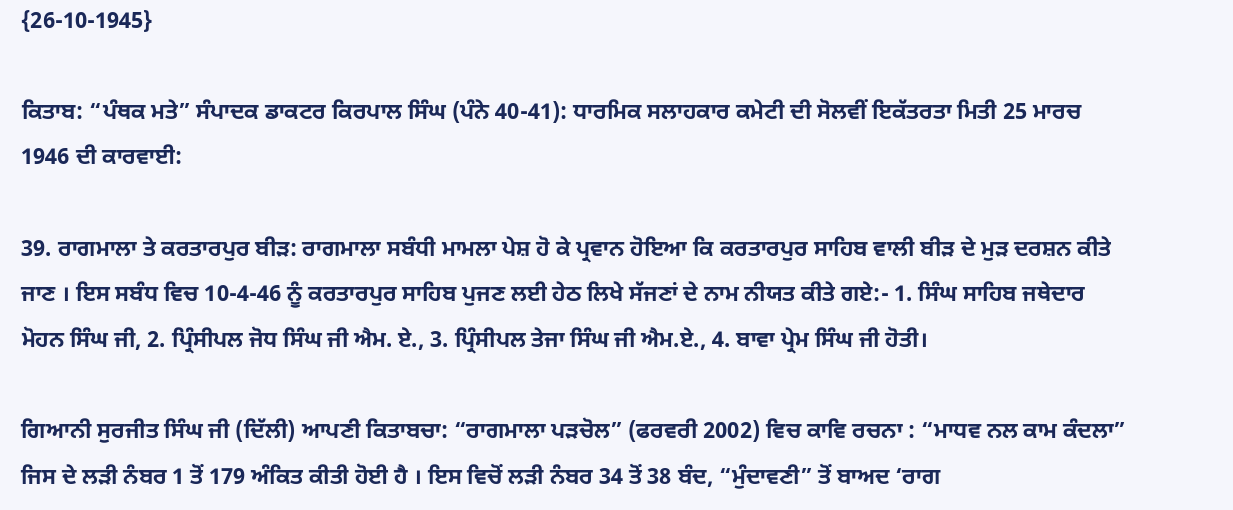{26-10-1945}

ਕਿਤਾਬ: “ਪੰਥਕ ਮਤੇ” ਸੰਪਾਦਕ ਡਾਕਟਰ ਕਿਰਪਾਲ ਸਿੰਘ (ਪੰਨੇ 40-41): ਧਾਰਮਿਕ ਸਲਾਹਕਾਰ ਕਮੇਟੀ ਦੀ ਸੋਲਵੀਂ ਇਕੱਤਰਤਾ ਮਿਤੀ 25 ਮਾਰਚ 1946 ਦੀ ਕਾਰਵਾਈ:

39. ਰਾਗਮਾਲਾ ਤੇ ਕਰਤਾਰਪੁਰ ਬੀੜ: ਰਾਗਮਾਲਾ ਸਬੰਧੀ ਮਾਮਲਾ ਪੇਸ਼ ਹੋ ਕੇ ਪ੍ਰਵਾਨ ਹੋਇਆ ਕਿ ਕਰਤਾਰਪੁਰ ਸਾਹਿਬ ਵਾਲੀ ਬੀੜ ਦੇ ਮੁੜ ਦਰਸ਼ਨ ਕੀਤੇ ਜਾਣ । ਇਸ ਸਬੰਧ ਵਿਚ 10-4-46 ਨੂੰ ਕਰਤਾਰਪੁਰ ਸਾਹਿਬ ਪੁਜਣ ਲਈ ਹੇਠ ਲਿਖੇ ਸੱਜਣਾਂ ਦੇ ਨਾਮ ਨੀਯਤ ਕੀਤੇ ਗਏ:- 1. ਸਿੰਘ ਸਾਹਿਬ ਜਥੇਦਾਰ ਮੋਹਨ ਸਿੰਘ ਜੀ, 2. ਪ੍ਰਿੰਸੀਪਲ ਜੋਧ ਸਿੰਘ ਜੀ ਐਮ. ਏ., 3. ਪ੍ਰਿੰਸੀਪਲ ਤੇਜਾ ਸਿੰਘ ਜੀ ਐਮ.ਏ., 4. ਬਾਵਾ ਪ੍ਰੇਮ ਸਿੰਘ ਜੀ ਹੋਤੀ।

ਗਿਆਨੀ ਸੁਰਜੀਤ ਸਿੰਘ ਜੀ (ਦਿੱਲੀ) ਆਪਣੀ ਕਿਤਾਬਚਾ: “ਰਾਗਮਾਲਾ ਪੜਚੋਲ” (ਫਰਵਰੀ 2002) ਵਿਚ ਕਾਵਿ ਰਚਨਾ : “ਮਾਧਵ ਨਲ ਕਾਮ ਕੰਦਲਾ” ਜਿਸ ਦੇ ਲੜੀ ਨੰਬਰ 1 ਤੋਂ 179 ਅੰਕਿਤ ਕੀਤੀ ਹੋਈ ਹੈ । ਇਸ ਵਿਚੋਂ ਲੜੀ ਨੰਬਰ 34 ਤੋਂ 38 ਬੰਦ, “ਮੁੰਦਾਵਣੀ” ਤੋਂ ਬਾਅਦ ‘ਰਾਗ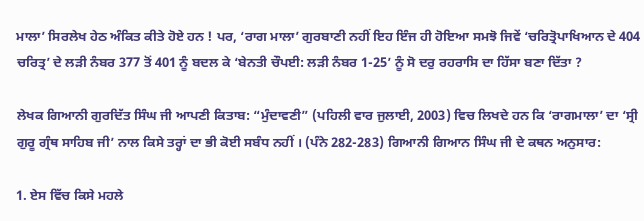ਮਾਲਾ’ ਸਿਰਲੇਖ ਹੇਠ ਅੰਕਿਤ ਕੀਤੇ ਹੋਏ ਹਨ ! ਪਰ, ‘ਰਾਗ ਮਾਲਾ’ ਗੁਰਬਾਣੀ ਨਹੀਂ ਇਹ ਇੰਜ ਹੀ ਹੋਇਆ ਸਮਝੋ ਜਿਵੇਂ ‘ਚਰਿਤ੍ਰੋਪਾਖਿਆਨ ਦੇ 404 ਚਰਿਤ੍ਰ’ ਦੇ ਲੜੀ ਨੰਬਰ 377 ਤੋਂ 401 ਨੂੰ ਬਦਲ ਕੇ ‘ਬੇਨਤੀ ਚੌਪਈ: ਲੜੀ ਨੰਬਰ 1-25’ ਨੂੰ ਸੋ ਦਰੁ ਰਹਰਾਸਿ ਦਾ ਹਿੱਸਾ ਬਣਾ ਦਿੱਤਾ ?

ਲੇਖਕ ਗਿਆਨੀ ਗੁਰਦਿੱਤ ਸਿੰਘ ਜੀ ਆਪਣੀ ਕਿਤਾਬ: “ਮੁੰਦਾਵਣੀ” (ਪਹਿਲੀ ਵਾਰ ਜੁਲਾਈ, 2003) ਵਿਚ ਲਿਖਦੇ ਹਨ ਕਿ ‘ਰਾਗਮਾਲਾ’ ਦਾ ‘ਸ੍ਰੀ ਗੁਰੂ ਗ੍ਰੰਥ ਸਾਹਿਬ ਜੀ’ ਨਾਲ ਕਿਸੇ ਤਰ੍ਹਾਂ ਦਾ ਭੀ ਕੋਈ ਸਬੰਧ ਨਹੀਂ । (ਪੰਨੇ 282-283) ਗਿਆਨੀ ਗਿਆਨ ਸਿੰਘ ਜੀ ਦੇ ਕਥਨ ਅਨੁਸਾਰ:

1. ਏਸ ਵਿੱਚ ਕਿਸੇ ਮਹਲੇ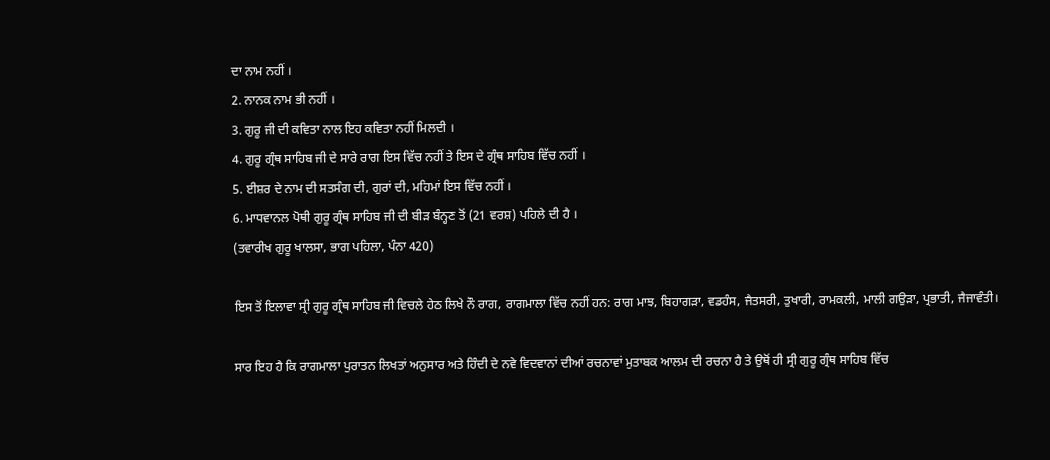ਦਾ ਨਾਮ ਨਹੀਂ ।
2. ਨਾਨਕ ਨਾਮ ਭੀ ਨਹੀਂ ।
3. ਗੁਰੂ ਜੀ ਦੀ ਕਵਿਤਾ ਨਾਲ ਇਹ ਕਵਿਤਾ ਨਹੀਂ ਮਿਲਦੀ ।
4. ਗੁਰੂ ਗ੍ਰੰਥ ਸਾਹਿਬ ਜੀ ਦੇ ਸਾਰੇ ਰਾਗ ਇਸ ਵਿੱਚ ਨਹੀਂ ਤੇ ਇਸ ਦੇ ਗ੍ਰੰਥ ਸਾਹਿਬ ਵਿੱਚ ਨਹੀਂ ।
5. ਈਸ਼ਰ ਦੇ ਨਾਮ ਦੀ ਸਤਸੰਗ ਦੀ, ਗੁਰਾਂ ਦੀ, ਮਹਿਮਾਂ ਇਸ ਵਿੱਚ ਨਹੀਂ ।
6. ਮਾਧਵਾਨਲ ਪੋਥੀ ਗੁਰੂ ਗ੍ਰੰਥ ਸਾਹਿਬ ਜੀ ਦੀ ਬੀੜ ਬੰਨ੍ਹਣ ਤੋਂ (21 ਵਰਸ਼) ਪਹਿਲੇ ਦੀ ਹੈ ।
(ਤਵਾਰੀਖ ਗੁਰੂ ਖਾਲਸਾ, ਭਾਗ ਪਹਿਲਾ, ਪੰਨਾ 420)

ਇਸ ਤੋਂ ਇਲਾਵਾ ਸ੍ਰੀ ਗੁਰੂ ਗ੍ਰੰਥ ਸਾਹਿਬ ਜੀ ਵਿਚਲੇ ਹੇਠ ਲਿਖੇ ਨੌ ਰਾਗ, ਰਾਗਮਾਲਾ ਵਿੱਚ ਨਹੀਂ ਹਨ: ਰਾਗ ਮਾਝ, ਬਿਹਾਗੜਾ, ਵਡਹੰਸ, ਜੈਤਸਰੀ, ਤੁਖਾਰੀ, ਰਾਮਕਲੀ, ਮਾਲੀ ਗਉੜਾ, ਪ੍ਰਭਾਤੀ, ਜੈਜਾਵੰਤੀ।

ਸਾਰ ਇਹ ਹੈ ਕਿ ਰਾਗਮਾਲਾ ਪੁਰਾਤਨ ਲਿਖਤਾਂ ਅਨੁਸਾਰ ਅਤੇ ਹਿੰਦੀ ਦੇ ਨਵੇ ਵਿਦਵਾਨਾਂ ਦੀਆਂ ਰਚਨਾਵਾਂ ਮੁਤਾਬਕ ਆਲਮ ਦੀ ਰਚਨਾ ਹੈ ਤੇ ਉਥੋਂ ਹੀ ਸ੍ਰੀ ਗੁਰੂ ਗ੍ਰੰਥ ਸਾਹਿਬ ਵਿੱਚ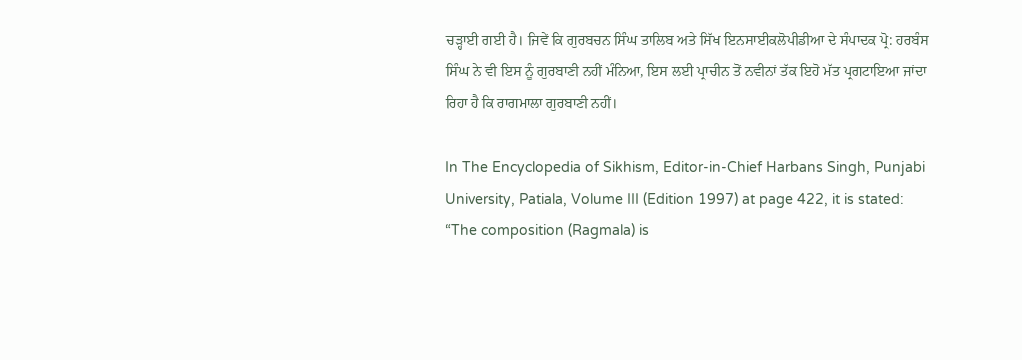ਚੜ੍ਹਾਈ ਗਈ ਹੈ। ਜਿਵੇਂ ਕਿ ਗੁਰਬਚਨ ਸਿੰਘ ਤਾਲਿਬ ਅਤੇ ਸਿੱਖ ਇਨਸਾਈਕਲੋਪੀਡੀਆ ਦੇ ਸੰਪਾਦਕ ਪ੍ਰੋ: ਹਰਬੰਸ ਸਿੰਘ ਨੇ ਵੀ ਇਸ ਨੂੰ ਗੁਰਬਾਣੀ ਨਹੀਂ ਮੰਨਿਆ, ਇਸ ਲਈ ਪ੍ਰਾਚੀਨ ਤੋਂ ਨਵੀਨਾਂ ਤੱਕ ਇਹੋ ਮੱਤ ਪ੍ਰਗਟਾਇਆ ਜਾਂਦਾ ਰਿਹਾ ਹੈ ਕਿ ਰਾਗਮਾਲਾ ਗੁਰਬਾਣੀ ਨਹੀਂ।

In The Encyclopedia of Sikhism, Editor-in-Chief Harbans Singh, Punjabi University, Patiala, Volume III (Edition 1997) at page 422, it is stated: “The composition (Ragmala) is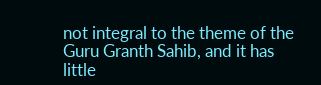not integral to the theme of the Guru Granth Sahib, and it has little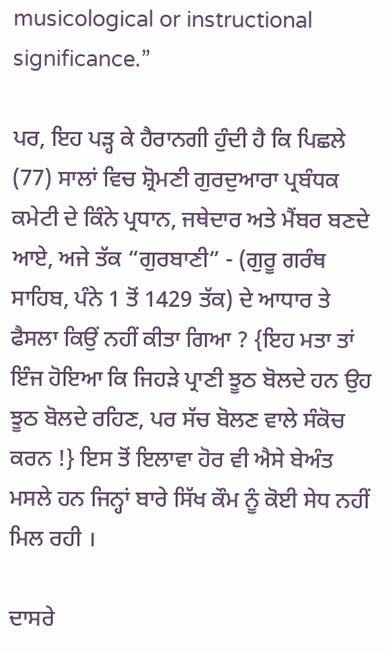musicological or instructional significance.”

ਪਰ, ਇਹ ਪੜ੍ਹ ਕੇ ਹੈਰਾਨਗੀ ਹੁੰਦੀ ਹੈ ਕਿ ਪਿਛਲੇ (77) ਸਾਲਾਂ ਵਿਚ ਸ਼੍ਰੋਮਣੀ ਗੁਰਦੁਆਰਾ ਪ੍ਰਬੰਧਕ ਕਮੇਟੀ ਦੇ ਕਿੰਨੇ ਪ੍ਰਧਾਨ, ਜਥੇਦਾਰ ਅਤੇ ਮੈਂਬਰ ਬਣਦੇ ਆਏ, ਅਜੇ ਤੱਕ “ਗੁਰਬਾਣੀ” - (ਗੁਰੂ ਗਰੰਥ ਸਾਹਿਬ, ਪੰਨੇ 1 ਤੋਂ 1429 ਤੱਕ) ਦੇ ਆਧਾਰ ਤੇ ਫੈਸਲਾ ਕਿਉਂ ਨਹੀਂ ਕੀਤਾ ਗਿਆ ? {ਇਹ ਮਤਾ ਤਾਂ ਇੰਜ ਹੋਇਆ ਕਿ ਜਿਹੜੇ ਪ੍ਰਾਣੀ ਝੂਠ ਬੋਲਦੇ ਹਨ ਉਹ ਝੂਠ ਬੋਲਦੇ ਰਹਿਣ, ਪਰ ਸੱਚ ਬੋਲਣ ਵਾਲੇ ਸੰਕੋਚ ਕਰਨ !} ਇਸ ਤੋਂ ਇਲਾਵਾ ਹੋਰ ਵੀ ਐਸੇ ਬੇਅੰਤ ਮਸਲੇ ਹਨ ਜਿਨ੍ਹਾਂ ਬਾਰੇ ਸਿੱਖ ਕੌਮ ਨੂੰ ਕੋਈ ਸੇਧ ਨਹੀਂ ਮਿਲ ਰਹੀ ।

ਦਾਸਰੇ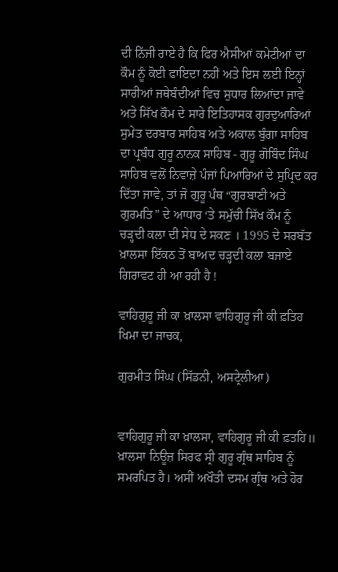ਦੀ ਨਿੱਜੀ ਰਾਏ ਹੈ ਕਿ ਫਿਰ ਐਸੀਆਂ ਕਮੇਟੀਆਂ ਦਾ ਕੌਮ ਨੂੰ ਕੋਈ ਫਾਇਦਾ ਨਹੀਂ ਅਤੇ ਇਸ ਲਈ ਇਨ੍ਹਾਂ ਸਾਰੀਆਂ ਜਥੇਬੰਦੀਆਂ ਵਿਚ ਸੁਧਾਰ ਲਿਆਂਦਾ ਜਾਵੇ ਅਤੇ ਸਿੱਖ ਕੌਮ ਦੇ ਸਾਰੇ ਇਤਿਹਾਸਕ ਗੁਰਦੁਆਰਿਆਂ ਸੁਮੇਤ ਦਰਬਾਰ ਸਾਹਿਬ ਅਤੇ ਅਕਾਲ ਬੁੰਗਾ ਸਾਹਿਬ ਦਾ ਪ੍ਰਬੰਧ ਗੁਰੂ ਨਾਨਕ ਸਾਹਿਬ - ਗੁਰੂ ਗੋਬਿੰਦ ਸਿੰਘ ਸਾਹਿਬ ਵਲੋਂ ਨਿਵਾਜ਼ੇ ਪੰਜਾਂ ਪਿਆਰਿਆਂ ਦੇ ਸੁਪ੍ਰਿਦ ਕਰ ਦਿੱਤਾ ਜਾਵੇ, ਤਾਂ ਜੋ ਗੁਰੂ ਪੰਥ “ਗੁਰਬਾਣੀ ਅਤੇ ਗੁਰਮਤਿ” ਦੇ ਆਧਾਰ ‘ਤੇ ਸਮੁੱਚੀ ਸਿੱਖ ਕੌਮ ਨੂੰ ਚੜ੍ਹਦੀ ਕਲਾ ਦੀ ਸੇਧ ਦੇ ਸਕਣ । 1995 ਦੇ ਸਰਬੱਤ ਖ਼ਾਲਸਾ ਇੱਕਠ ਤੋਂ ਬਾਅਦ ਚੜ੍ਹਦੀ ਕਲਾ ਬਜਾਏ ਗਿਰਾਵਟ ਹੀ ਆ ਰਹੀ ਹੈ !

ਵਾਹਿਗੁਰੂ ਜੀ ਕਾ ਖ਼ਾਲਸਾ ਵਾਹਿਗੁਰੂ ਜੀ ਕੀ ਫ਼ਤਿਹ
ਖਿਮਾ ਦਾ ਜਾਚਕ,

ਗੁਰਮੀਤ ਸਿੰਘ (ਸਿੱਡਨੀ, ਅਸਟ੍ਰੇਲੀਆ)


ਵਾਹਿਗੁਰੂ ਜੀ ਕਾ ਖ਼ਾਲਸਾ, ਵਾਹਿਗੁਰੂ ਜੀ ਕੀ ਫ਼ਤਹਿ॥
ਖ਼ਾਲਸਾ ਨਿਊਜ਼ ਸਿਰਫ ਸ੍ਰੀ ਗੁਰੂ ਗ੍ਰੰਥ ਸਾਹਿਬ ਨੂੰ ਸਮਰਪਿਤ ਹੈ। ਅਸੀਂ ਅਖੌਤੀ ਦਸਮ ਗ੍ਰੰਥ ਅਤੇ ਹੋਰ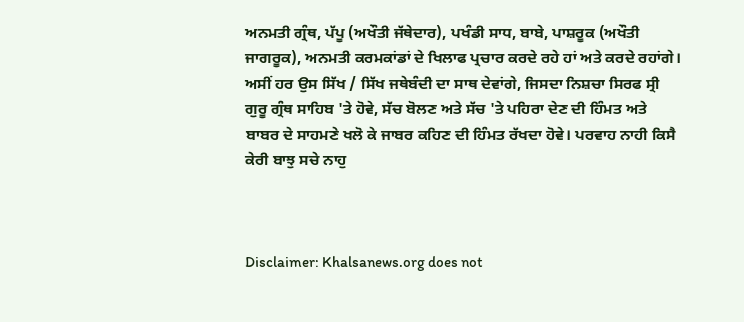ਅਨਮਤੀ ਗ੍ਰੰਥ, ਪੱਪੂ (ਅਖੌਤੀ ਜੱਥੇਦਾਰ), ਪਖੰਡੀ ਸਾਧ, ਬਾਬੇ, ਪਾਸ਼ਰੂਕ (ਅਖੌਤੀ ਜਾਗਰੂਕ), ਅਨਮਤੀ ਕਰਮਕਾਂਡਾਂ ਦੇ ਖਿਲਾਫ ਪ੍ਰਚਾਰ ਕਰਦੇ ਰਹੇ ਹਾਂ ਅਤੇ ਕਰਦੇ ਰਹਾਂਗੇ।
ਅਸੀਂ ਹਰ ਉਸ ਸਿੱਖ / ਸਿੱਖ ਜਥੇਬੰਦੀ ਦਾ ਸਾਥ ਦੇਵਾਂਗੇ, ਜਿਸਦਾ ਨਿਸ਼ਚਾ ਸਿਰਫ ਸ੍ਰੀ ਗੁਰੂ ਗ੍ਰੰਥ ਸਾਹਿਬ 'ਤੇ ਹੋਵੇ, ਸੱਚ ਬੋਲਣ ਅਤੇ ਸੱਚ 'ਤੇ ਪਹਿਰਾ ਦੇਣ ਦੀ ਹਿੰਮਤ ਅਤੇ ਬਾਬਰ ਦੇ ਸਾਹਮਣੇ ਖਲੋ ਕੇ ਜਾਬਰ ਕਹਿਣ ਦੀ ਹਿੰਮਤ ਰੱਖਦਾ ਹੋਵੇ। ਪਰਵਾਹ ਨਾਹੀ ਕਿਸੈ ਕੇਰੀ ਬਾਝੁ ਸਚੇ ਨਾਹੁ



Disclaimer: Khalsanews.org does not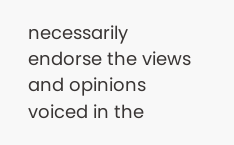necessarily endorse the views and opinions voiced in the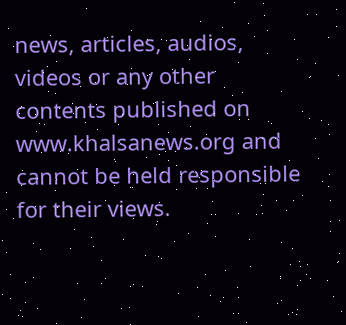news, articles, audios, videos or any other contents published on www.khalsanews.org and cannot be held responsible for their views.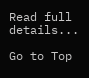Read full details...

Go to Top